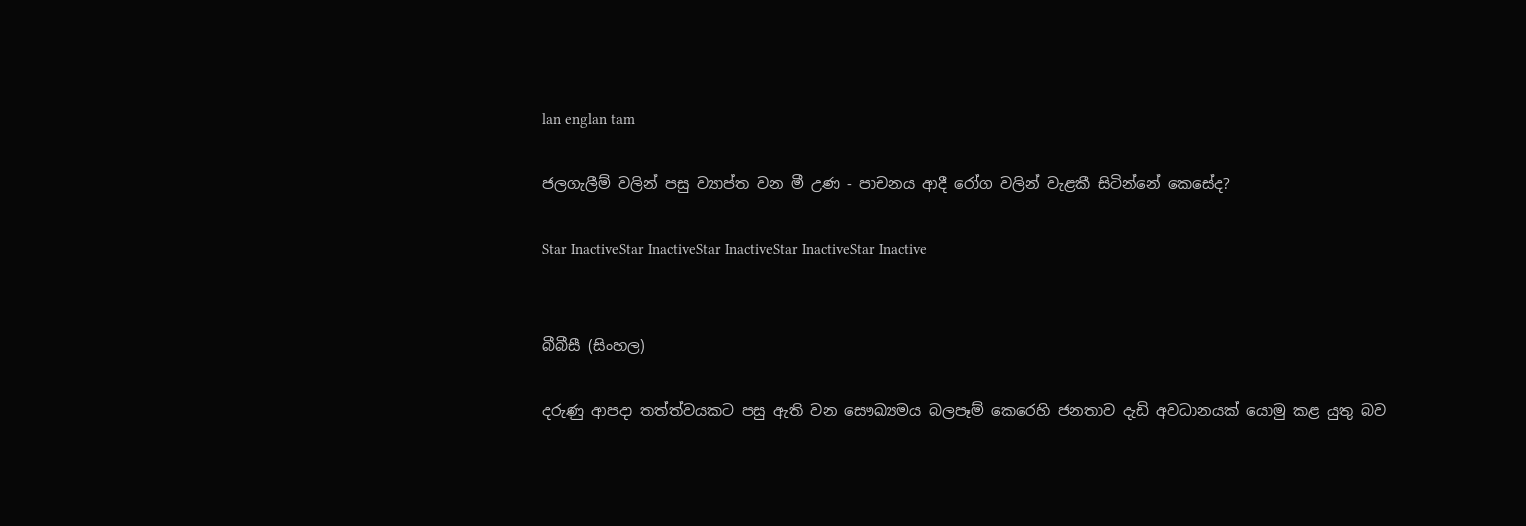lan englan tam

ජලගැලීම් වලින් පසු ව්‍යාප්ත වන මී උණ - පාචනය ආදී රෝග වලින් වැළකී සිටින්නේ කෙසේද?

Star InactiveStar InactiveStar InactiveStar InactiveStar Inactive


බීබීසී (සිංහල)

දරුණු ආපදා තත්ත්වයකට පසු ඇති වන සෞඛ්‍යමය බලපෑම් කෙරෙහි ජනතාව දැඩි අවධානයක් යොමු කළ යුතු බව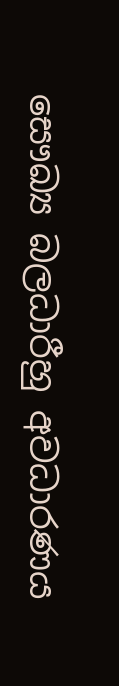සෞඛ්‍ය බලධාරීහු අවධාරණය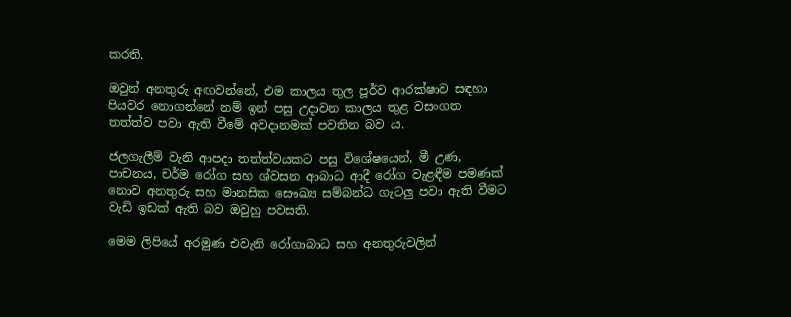කරති.

ඔවුන් අනතුරු අඟවන්නේ, එම කාලය තුල පූර්ව ආරක්ෂාව සඳහා පියවර නොගන්නේ නම් ඉන් පසු උදාවන කාලය තුළ වසංගත තත්ත්ව පවා ඇති වීමේ අවදානමක් පවතින බව ය.

ජලගැලීම් වැනි ආපදා තත්ත්වයකට පසු විශේෂයෙන්, මී උණ, පාචනය, චර්ම රෝග සහ ශ්වසන ආබාධ ආදී රෝග වැළඳීම පමණක් නොව අනතුරු සහ මානසික සෞඛ්‍ය සම්බන්ධ ගැටලු පවා ඇති වීමට වැඩි ඉඩක් ඇති බව ඔවුහු පවසති.

මෙම ලිපියේ අරමුණ එවැනි රෝගාබාධ සහ අනතුරුවලින්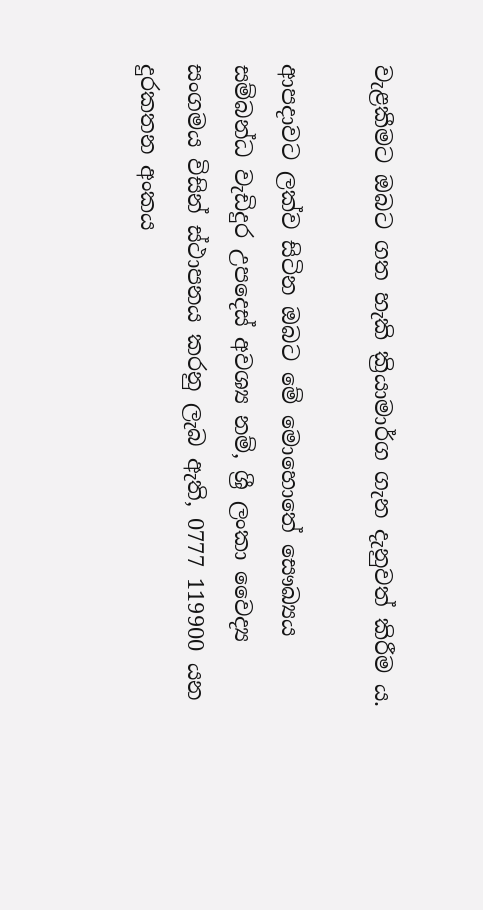වැළකීමට ඔබට ගත හැකි ක්‍රියාමාර්ග ගැන දැනුවත් කිරීම ය.

ආපදාවට ලක්ව සිටින ඔබට මේ මොහොතේ සෞඛ්‍යය සම්බන්ධ වැඩිදුර උපදෙස් අවශ්‍ය නම්, ශ්‍රී ලංකා වෛද්‍ය සංගමය විසින් ස්ථාපනය කරනු ලැබ ඇති, 0777 119900 යන දුරකතන අංකය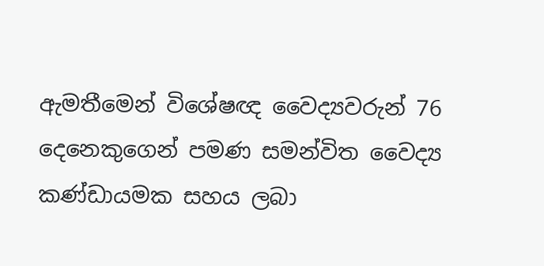ඇමතීමෙන් විශේෂඥ වෛද්‍යවරුන් 76 දෙනෙකුගෙන් පමණ සමන්විත වෛද්‍ය කණ්ඩායමක සහය ලබා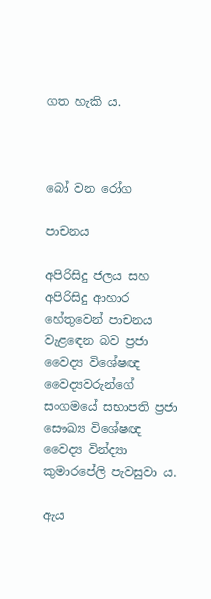ගත හැකි ය.



බෝ වන රෝග

පාචනය

අපිරිසිදු ජලය සහ අපිරිසිදු ආහාර හේතුවෙන් පාචනය වැළඳෙන බව ප්‍රජා වෛද්‍ය විශේෂඥ වෛද්‍යවරුන්ගේ සංගමයේ සභාපති ප්‍රජා සෞඛ්‍ය විශේෂඥ වෛද්‍ය වින්ද්‍යා කුමාරපේලි පැවසුවා ය.

ඇය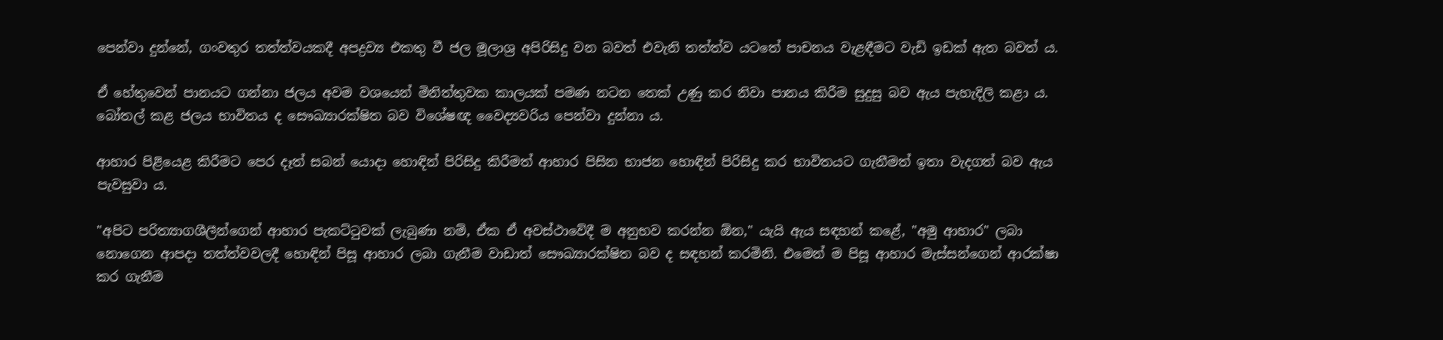පෙන්වා දුන්නේ, ගංවතුර තත්ත්වයකදී අපද්‍රව්‍ය එකතු වී ජල මූලාශ්‍ර අපිරිසිදු වන බවත් එවැනි තත්ත්ව යටතේ පාචනය වැළඳීමට වැඩි ඉඩක් ඇත බවත් ය.

ඒ හේතුවෙන් පානයට ගන්නා ජලය අවම වශයෙන් මිනිත්තුවක කාලයක් පමණ නටන තෙක් උණු කර නිවා පානය කිරීම සුදුසු බව ඇය පැහැදිලි කළා ය. බෝතල් කළ ජලය භාවිතය ද සෞඛ්‍යාරක්ෂිත බව විශේෂඥ වෛද්‍යවරිය පෙන්වා දුන්නා ය.

ආහාර පිළියෙළ කිරීමට පෙර දෑත් සබන් යොදා හොඳින් පිරිසිදු කිරීමත් ආහාර පිසින භාජන හොඳින් පිරිසිදු කර භාවිතයට ගැනීමත් ඉතා වැදගත් බව ඇය පැවසුවා ය.

"අපිට පරිත්‍යාගශීලීන්ගෙන් ආහාර පැකට්ටුවක් ලැබුණා නම්, ඒක ඒ අවස්ථාවේදී ම අනුභව කරන්න ඕන," යැයි ඇය සඳහන් කළේ, "අමු ආහාර" ලබා නොගෙන ආපදා තත්ත්වවලදී හොඳින් පිසූ ආහාර ලබා ගැනීම වාඩාත් සෞඛ්‍යාරක්ෂිත බව ද සඳහන් කරමිනි. එමෙන් ම පිසූ ආහාර මැස්සන්ගෙන් ආරක්ෂා කර ගැනීම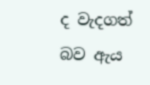ද වැදගත් බව ඇය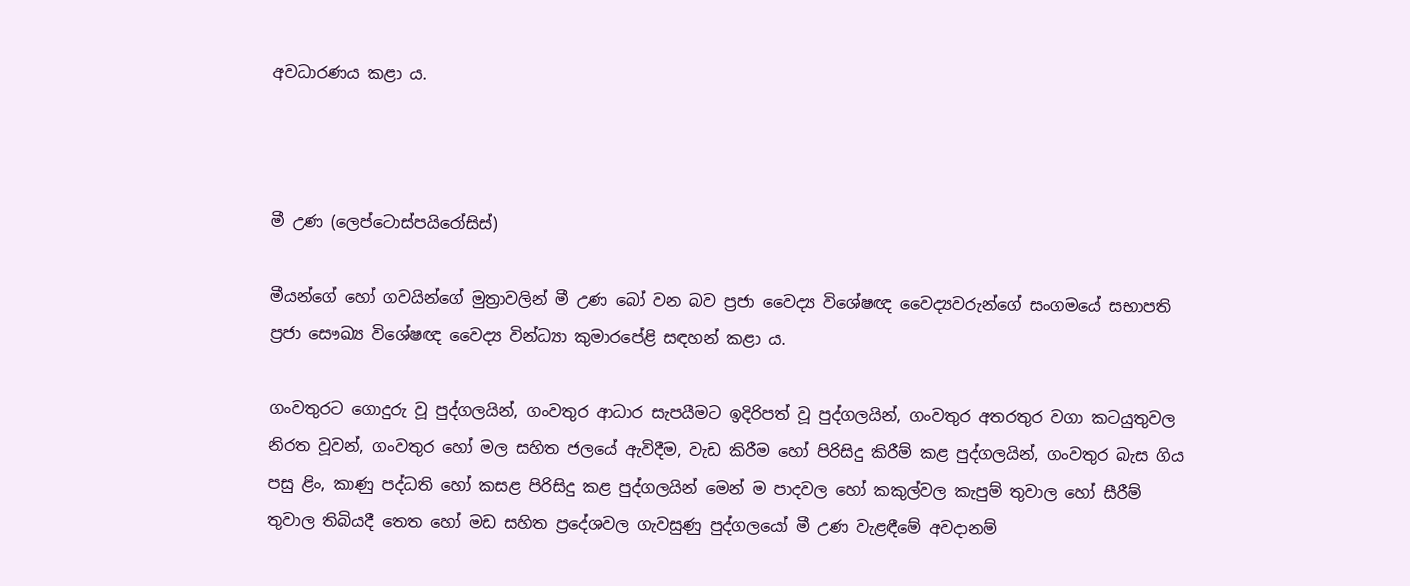අවධාරණය කළා ය.



මී උණ (ලෙප්ටොස්පයිරෝසිස්)

මීයන්ගේ හෝ ගවයින්ගේ මුත්‍රාවලින් මී උණ බෝ වන බව ප්‍රජා වෛද්‍ය විශේෂඥ වෛද්‍යවරුන්ගේ සංගමයේ සභාපති ප්‍රජා සෞඛ්‍ය විශේෂඥ වෛද්‍ය වින්ධ්‍යා කුමාරපේළි සඳහන් කළා ය.

ගංවතුරට ගොදුරු වූ පුද්ගලයින්, ගංවතුර ආධාර සැපයීමට ඉදිරිපත් වූ පුද්ගලයින්, ගංවතුර අතරතුර වගා කටයුතුවල නිරත වූවන්, ගංවතුර හෝ මල සහිත ජලයේ ඇවිදීම, වැඩ කිරීම හෝ පිරිසිදු කිරීම් කළ පුද්ගලයින්, ගංවතුර බැස ගිය පසු ළිං, කාණු පද්ධති හෝ කසළ පිරිසිදු කළ පුද්ගලයින් මෙන් ම පාදවල හෝ කකුල්වල කැපුම් තුවාල හෝ සීරීම් තුවාල තිබියදී තෙත හෝ මඩ සහිත ප්‍රදේශවල ගැවසුණු පුද්ගලයෝ මී උණ වැළඳීමේ අවදානම්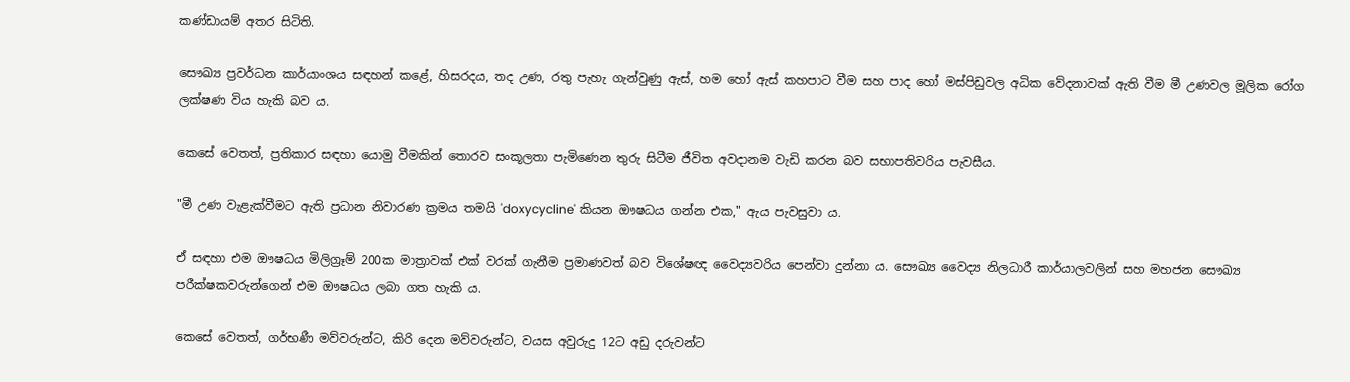කණ්ඩායම් අතර සිටිති.

සෞඛ්‍ය ප්‍රවර්ධන කාර්යාංශය සඳහන් කළේ, හිසරදය, තද උණ, රතු පැහැ ගැන්වුණු ඇස්, හම හෝ ඇස් කහපාට වීම සහ පාද හෝ මස්පිඩුවල අධික වේදනාවක් ඇති වීම මී උණවල මූලික රෝග ලක්ෂණ විය හැකි බව ය.

කෙසේ වෙතත්, ප්‍රතිකාර සඳහා යොමු වීමකින් තොරව සංකූලතා පැමිණෙන තුරු සිටීම ජීවිත අවදානම වැඩි කරන බව සභාපතිවරිය පැවසීය.

"මී උණ වැළැක්වීමට ඇති ප්‍රධාන නිවාරණ ක්‍රමය තමයි 'doxycycline' කියන ඖෂධය ගන්න එක," ඇය පැවසුවා ය.

ඒ සඳහා එම ඖෂධය මිලිග්‍රෑම් 200ක මාත්‍රාවක් එක් වරක් ගැනීම ප්‍රමාණවත් බව විශේෂඥ වෛද්‍යවරිය පෙන්වා දුන්නා ය. සෞඛ්‍ය වෛද්‍ය නිලධාරී කාර්යාලවලින් සහ මහජන සෞඛ්‍ය පරීක්ෂකවරුන්ගෙන් එම ඖෂධය ලබා ගත හැකි ය.

කෙසේ වෙතත්, ගර්භණී මව්වරුන්ට, කිරි දෙන මව්වරුන්ට, වයස අවුරුදු 12ට අඩු දරුවන්ට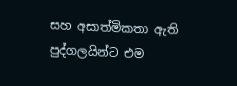සහ අසාත්මිකතා ඇති පුද්ගලයින්ට එම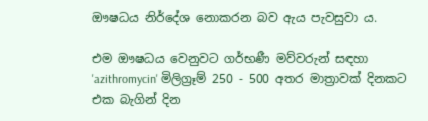ඖෂධය නිර්දේශ නොකරන බව ඇය පැවසුවා ය.

එම ඖෂධය වෙනුවට ගර්භණී මව්වරුන් සඳහා 'azithromycin' මිලිග්‍රෑම් 250 - 500 අතර මාත්‍රාවක් දිනකට එක බැගින් දින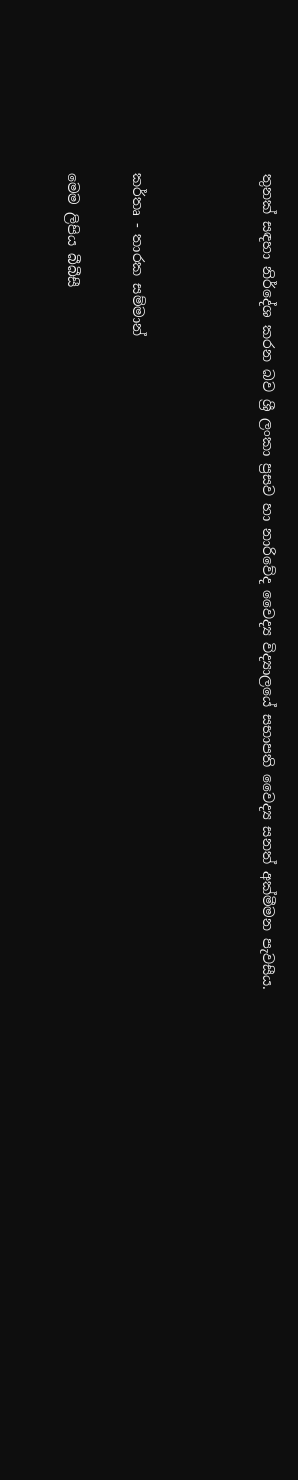තුනක් සඳහා නිර්දේශ කරන බව ශ්‍රී ලංකා ප්‍රසව හා නාරිවේද වෛද්‍ය විද්‍යාලයේ සභාපති වෛද්‍ය සනත් අක්මීමන පැවසීය.



කර්තෘ - තාරක සම්මාන්

මෙම ලිපිය බීබීසී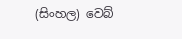(සිංහල) වෙබ්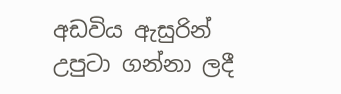අඩවිය ඇසුරින් උපුටා ගන්නා ලදී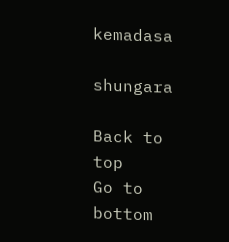kemadasa

shungara

Back to top
Go to bottom